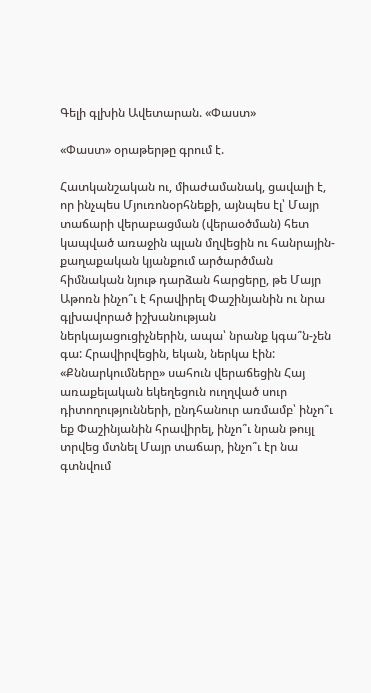Գելի գլխին Ավետարան. «Փաստ»

«Փաստ» օրաթերթը գրում է.

Հատկանշական ու, միաժամանակ, ցավալի է, որ ինչպես Մյուռոնօրհնեքի, այնպես էլ՝ Մայր տաճարի վերաբացման (վերաօծման) հետ կապված առաջին պլան մղվեցին ու հանրային-քաղաքական կյանքում արծարծման հիմնական նյութ դարձան հարցերը, թե Մայր Աթոռն ինչո՞ւ է հրավիրել Փաշինյանին ու նրա գլխավորած իշխանության ներկայացուցիչներին, ապա՝ նրանք կգա՞ն-չեն գա: Հրավիրվեցին, եկան, ներկա էին: «Քննարկումները» սահուն վերաճեցին Հայ առաքելական եկեղեցուն ուղղված սուր դիտողությունների, ընդհանուր առմամբ՝ ինչո՞ւ եք Փաշինյանին հրավիրել, ինչո՞ւ նրան թույլ տրվեց մտնել Մայր տաճար, ինչո՞ւ էր նա գտնվում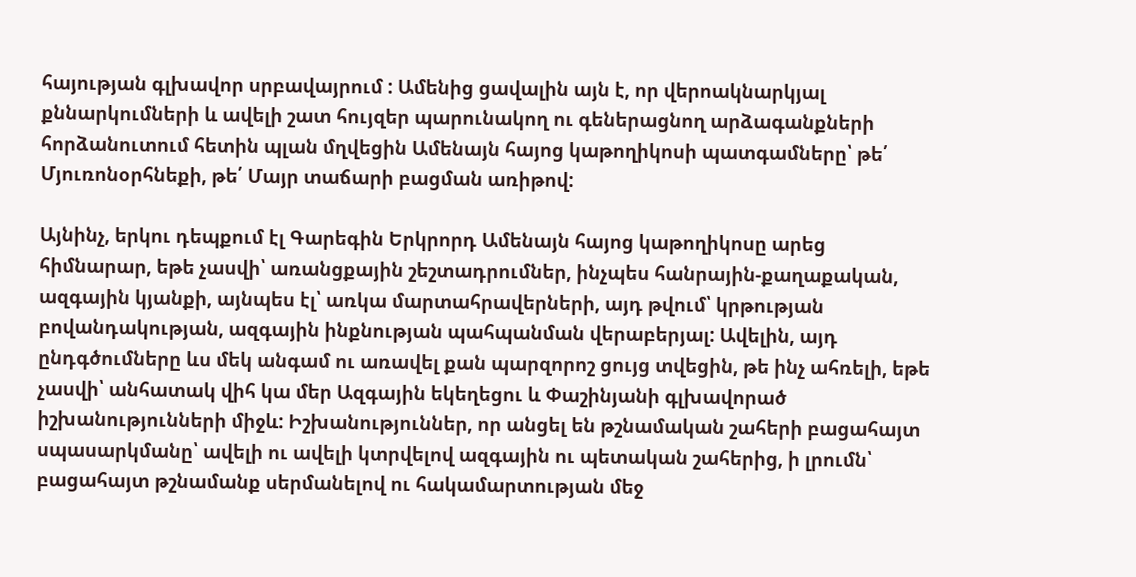հայության գլխավոր սրբավայրում : Ամենից ցավալին այն է, որ վերոակնարկյալ քննարկումների և ավելի շատ հույզեր պարունակող ու գեներացնող արձագանքների հորձանուտում հետին պլան մղվեցին Ամենայն հայոց կաթողիկոսի պատգամները՝ թե՛ Մյուռոնօրհնեքի, թե՛ Մայր տաճարի բացման առիթով:

Այնինչ, երկու դեպքում էլ Գարեգին Երկրորդ Ամենայն հայոց կաթողիկոսը արեց հիմնարար, եթե չասվի՝ առանցքային շեշտադրումներ, ինչպես հանրային-քաղաքական, ազգային կյանքի, այնպես էլ՝ առկա մարտահրավերների, այդ թվում՝ կրթության բովանդակության, ազգային ինքնության պահպանման վերաբերյալ: Ավելին, այդ ընդգծումները ևս մեկ անգամ ու առավել քան պարզորոշ ցույց տվեցին, թե ինչ ահռելի, եթե չասվի՝ անհատակ վիհ կա մեր Ազգային եկեղեցու և Փաշինյանի գլխավորած իշխանությունների միջև: Իշխանություններ, որ անցել են թշնամական շահերի բացահայտ սպասարկմանը՝ ավելի ու ավելի կտրվելով ազգային ու պետական շահերից, ի լրումն՝ բացահայտ թշնամանք սերմանելով ու հակամարտության մեջ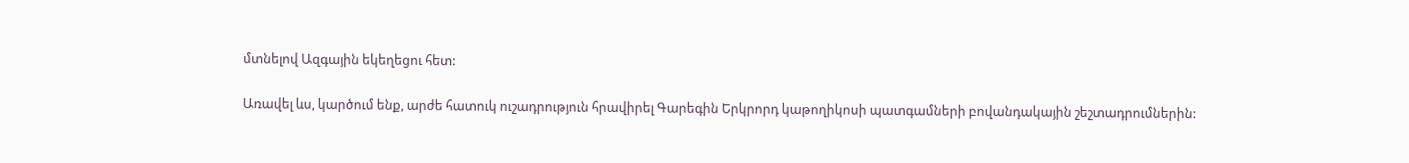մտնելով Ազգային եկեղեցու հետ:

Առավել ևս, կարծում ենք, արժե հատուկ ուշադրություն հրավիրել Գարեգին Երկրորդ կաթողիկոսի պատգամների բովանդակային շեշտադրումներին: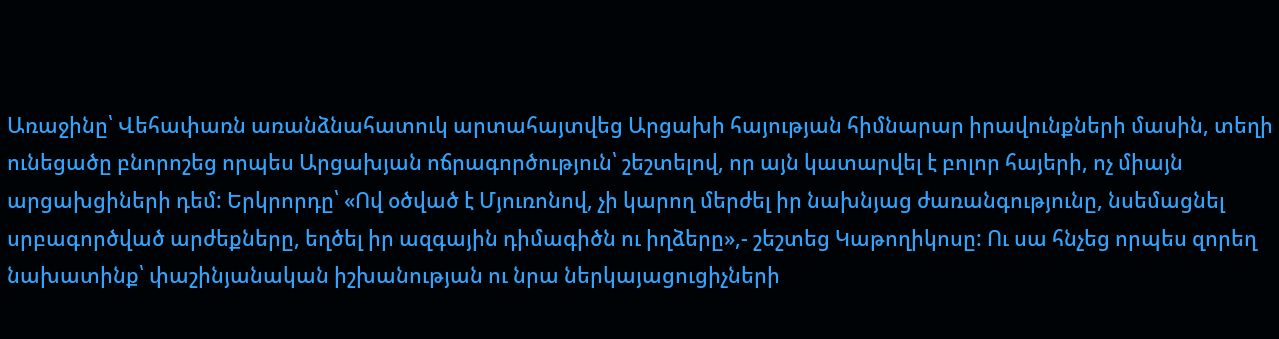Առաջինը՝ Վեհափառն առանձնահատուկ արտահայտվեց Արցախի հայության հիմնարար իրավունքների մասին, տեղի ունեցածը բնորոշեց որպես Արցախյան ոճրագործություն՝ շեշտելով, որ այն կատարվել է բոլոր հայերի, ոչ միայն արցախցիների դեմ: Երկրորդը՝ «Ով օծված է Մյուռոնով, չի կարող մերժել իր նախնյաց ժառանգությունը, նսեմացնել սրբագործված արժեքները, եղծել իր ազգային դիմագիծն ու իղձերը»,- շեշտեց Կաթողիկոսը: Ու սա հնչեց որպես զորեղ նախատինք՝ փաշինյանական իշխանության ու նրա ներկայացուցիչների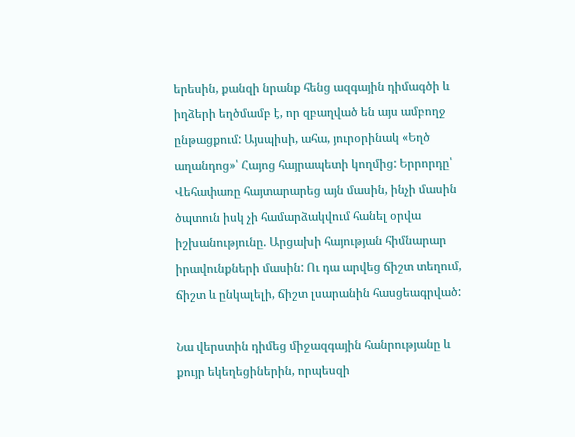երեսին, քանզի նրանք հենց ազգային դիմագծի և իղձերի եղծմամբ է, որ զբաղված են այս ամբողջ ընթացքում: Այսպիսի, ահա, յուրօրինակ «Եղծ աղանդոց»՝ Հայոց հայրապետի կողմից: Երրորդը՝ Վեհափառը հայտարարեց այն մասին, ինչի մասին ծպտուն իսկ չի համարձակվում հանել օրվա իշխանությունը. Արցախի հայության հիմնարար իրավունքների մասին: Ու դա արվեց ճիշտ տեղում, ճիշտ և ընկալելի, ճիշտ լսարանին հասցեագրված:

Նա վերստին դիմեց միջազգային հանրությանը և քույր եկեղեցիներին, որպեսզի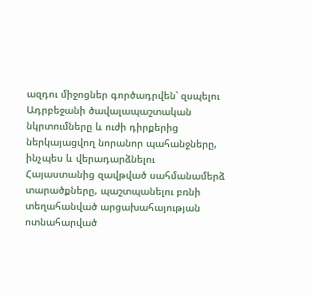ազդու միջոցներ գործադրվեն՝ զսպելու Ադրբեջանի ծավալապաշտական նկրտումները և ուժի դիրքերից ներկայացվող նորանոր պահանջները, ինչպես և վերադարձնելու Հայաստանից զավթված սահմանամերձ տարածքները, պաշտպանելու բռնի տեղահանված արցախահայության ոտնահարված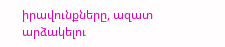իրավունքները, ազատ արձակելու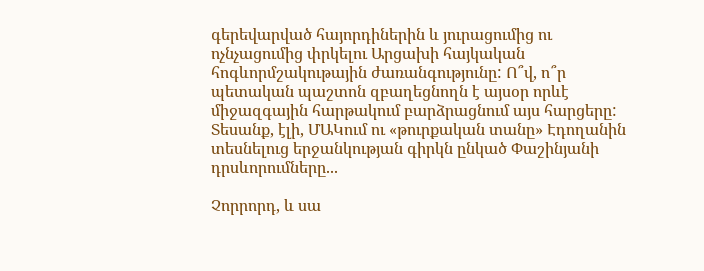գերեվարված հայորդիներին և յուրացումից ու ոչնչացումից փրկելու Արցախի հայկական հոգևորմշակութային ժառանգությունը: Ո՞վ, ո՞ր պետական պաշտոն զբաղեցնողն է այսօր որևէ միջազգային հարթակում բարձրացնում այս հարցերը: Տեսանք, էլի, ՄԱԿում ու «թուրքական տանը» Էդողանին տեսնելուց երջանկության գիրկն ընկած Փաշինյանի դրսևորումները...

Չորրորդ, և սա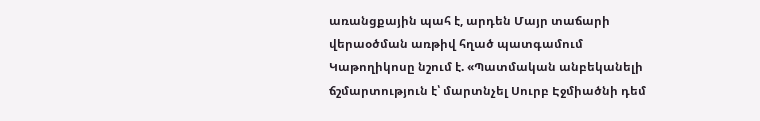առանցքային պահ է, արդեն Մայր տաճարի վերաօծման առթիվ հղած պատգամում Կաթողիկոսը նշում է. «Պատմական անբեկանելի ճշմարտություն է՝ մարտնչել Սուրբ Էջմիածնի դեմ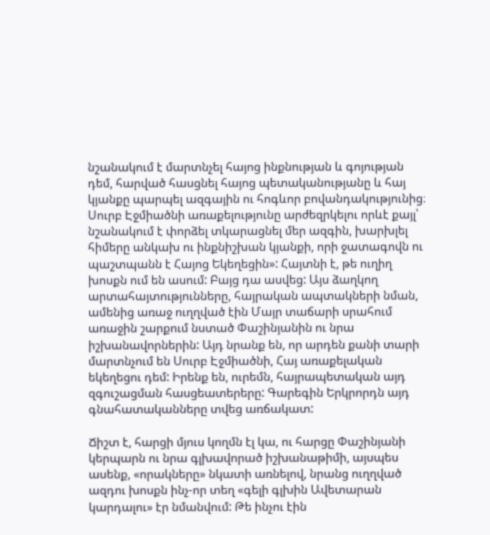նշանակում է մարտնչել հայոց ինքնության և գոյության դեմ, հարված հասցնել հայոց պետականությանը և հայ կյանքը պարպել ազգային ու հոգևոր բովանդակությունից։ Սուրբ Էջմիածնի առաքելությունը արժեզրկելու որևէ քայլ՝ նշանակում է փորձել տկարացնել մեր ազգին, խարխլել հիմերը անկախ ու ինքնիշխան կյանքի, որի ջատագովն ու պաշտպանն է Հայոց Եկեղեցին»: Հայտնի է, թե ուղիղ խոսքն ում են ասում: Բայց դա ասվեց: Այս ձաղկող արտահայտությունները, հայրական ապտակների նման, ամենից առաջ ուղղված էին Մայր տաճարի սրահում առաջին շարքում նստած Փաշինյանին ու նրա իշխանավորներին: Այդ նրանք են, որ արդեն քանի տարի մարտնչում են Սուրբ Էջմիածնի, Հայ առաքելական եկեղեցու դեմ: Իրենք են, ուրեմն, հայրապետական այդ զգուշացման հասցեատերերը: Գարեգին Երկրորդն այդ գնահատականները տվեց առճակատ:

Ճիշտ է, հարցի մյուս կողմն էլ կա, ու հարցը Փաշինյանի կերպարն ու նրա գլխավորած իշխանաթիմի, այսպես ասենք, «որակները» նկատի առնելով, նրանց ուղղված ազդու խոսքն ինչ-որ տեղ «գելի գլխին Ավետարան կարդալու» էր նմանվում: Թե ինչու էին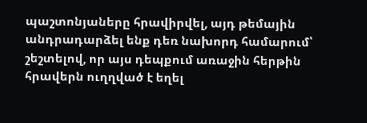պաշտոնյաները հրավիրվել, այդ թեմային անդրադարձել ենք դեռ նախորդ համարում՝ շեշտելով, որ այս դեպքում առաջին հերթին հրավերն ուղղված է եղել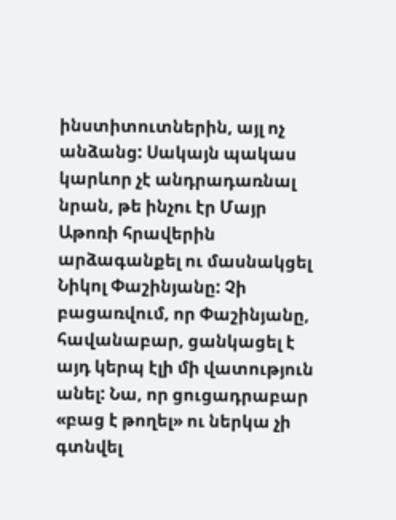ինստիտուտներին, այլ ոչ անձանց: Սակայն պակաս կարևոր չէ անդրադառնալ նրան, թե ինչու էր Մայր Աթոռի հրավերին արձագանքել ու մասնակցել Նիկոլ Փաշինյանը: Չի բացառվում, որ Փաշինյանը, հավանաբար, ցանկացել է այդ կերպ էլի մի վատություն անել: Նա, որ ցուցադրաբար «բաց է թողել» ու ներկա չի գտնվել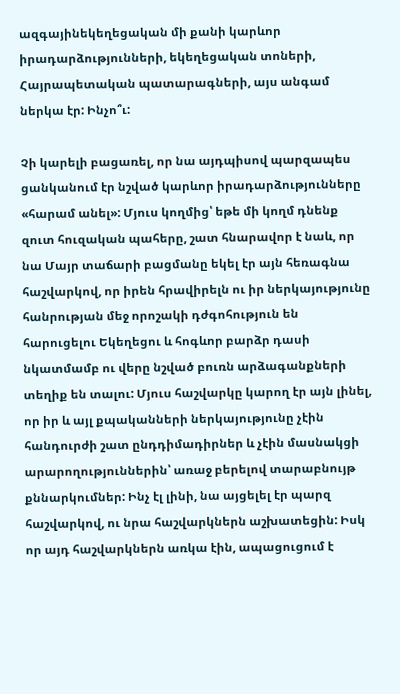ազգայինեկեղեցական մի քանի կարևոր իրադարձությունների, եկեղեցական տոների, Հայրապետական պատարագների, այս անգամ ներկա էր: Ինչո՞ւ:

Չի կարելի բացառել, որ նա այդպիսով պարզապես ցանկանում էր նշված կարևոր իրադարձությունները «հարամ անել»: Մյուս կողմից՝ եթե մի կողմ դնենք զուտ հուզական պահերը, շատ հնարավոր է նաև, որ նա Մայր տաճարի բացմանը եկել էր այն հեռագնա հաշվարկով, որ իրեն հրավիրելն ու իր ներկայությունը հանրության մեջ որոշակի դժգոհություն են հարուցելու Եկեղեցու և հոգևոր բարձր դասի նկատմամբ ու վերը նշված բուռն արձագանքների տեղիք են տալու: Մյուս հաշվարկը կարող էր այն լինել, որ իր և այլ քպականների ներկայությունը չէին հանդուրժի շատ ընդդիմադիրներ և չէին մասնակցի արարողություններին՝ առաջ բերելով տարաբնույթ քննարկումներ: Ինչ էլ լինի, նա այցելել էր պարզ հաշվարկով, ու նրա հաշվարկներն աշխատեցին: Իսկ որ այդ հաշվարկներն առկա էին, ապացուցում է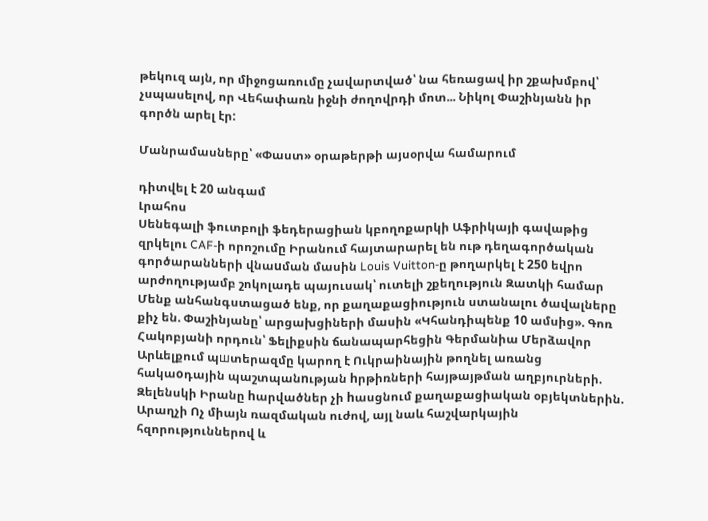թեկուզ այն, որ միջոցառումը չավարտված՝ նա հեռացավ իր շքախմբով՝ չսպասելով, որ Վեհափառն իջնի ժողովրդի մոտ... Նիկոլ Փաշինյանն իր գործն արել էր:

Մանրամասները՝ «Փաստ» օրաթերթի այսօրվա համարում

դիտվել է 20 անգամ
Լրահոս
Սենեգալի ֆուտբոլի ֆեդերացիան կբողոքարկի Աֆրիկայի գավաթից զրկելու CAF-ի որոշումը Իրանում հայտարարել են ութ դեղագործական գործարանների վնաuման մասին Louis Vuitton-ը թողարկել է 250 եվրո արժողությամբ շոկոլադե պայուսակ՝ ուտելի շքեղություն Զատկի համար Մենք անհանգստացած ենք, որ քաղաքացիություն ստանալու ծավալները քիչ են. Փաշինյանը՝ արցախցիների մասին «Կհանդիպենք 10 ամսից». Գոռ Հակոբյանի որդուն՝ Ֆելիքսին ճանապարհեցին Գերմանիա Մերձավոր Արևելքում պшտերազմը կարող է Ուկրաինային թողնել առանց հակաoդային պաշտպանnւթյան hրթիռների հայթայթման աղբյուրների. Զելենսկի Իրանը hարվածներ չի hասցնում քաղաքացիական օբյեկտներին. Արաղչի Ոչ միայն ռազմական ուժով, այլ նաև հաշվարկային հզորություններով և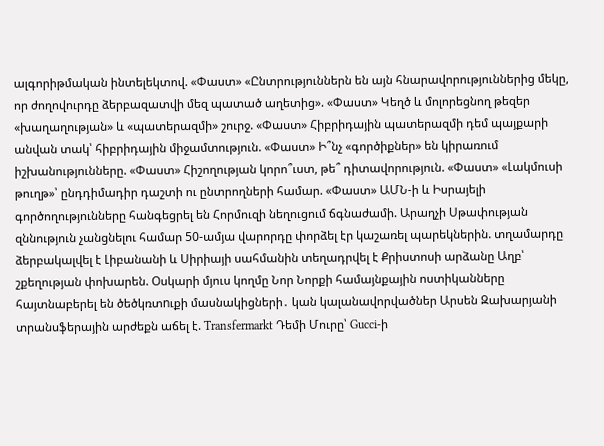ալգորիթմական ինտելեկտով. «Փաստ» «Ընտրություններն են այն հնարավորություններից մեկը, որ ժողովուրդը ձերբազատվի մեզ պատած աղետից». «Փաստ» Կեղծ և մոլորեցնող թեզեր «խաղաղության» և «պատերազմի» շուրջ. «Փաստ» Հիբրիդային պատերազմի դեմ պայքարի անվան տակ՝ հիբրիդային միջամտություն. «Փաստ» Ի՞նչ «գործիքներ» են կիրառում իշխանությունները. «Փաստ» Հիշողության կորո՞ւստ, թե՞ դիտավորություն. «Փաստ» «Լակմուսի թուղթ»՝ ընդդիմադիր դաշտի ու ընտրողների համար. «Փաստ» ԱՄՆ-ի և Իսրայելի գործողությունները հանգեցրել են Հորմուզի նեղուցում ճգնաժամի. Արաղչի Սթափության զննություն չանցնելու համար 50-ամյա վարորդը փորձել էր կաշառել պարեկներին. տղամարդը ձերբակալվել է Լիբանանի և Սիրիայի սահմանին տեղադրվել է Քրիստոսի արձանը Աղբ՝ շքեղության փոխարեն. Օսկարի մյուս կողմը Նոր Նորքի համայնքային ոստիկանները հայտնաբերել են ծեծկռտnւքի մասնակիցների․ կան կալանավորվածներ Արսեն Զախարյանի տրանսֆերային արժեքն աճել է. Transfermarkt Դեմի Մուրը՝ Gucci-ի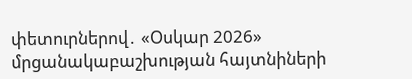փետուրներով․ «Օսկար 2026» մրցանակաբաշխության հայտնիների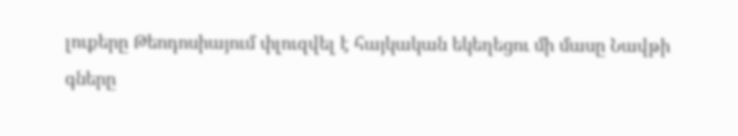լուքերը Թեոդոսիայում փլուզվել է հայկական եկեղեցու մի մասը Նավթի գները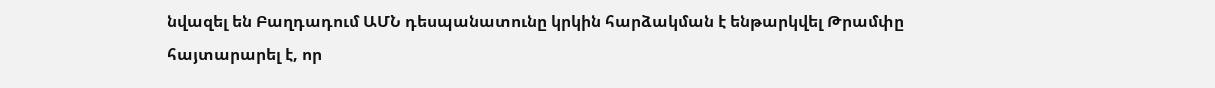նվազել են Բաղդադում ԱՄՆ դեսպանատունը կրկին հարձակման է ենթարկվել Թրամփը հայտարարել է, որ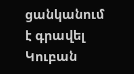ցանկանում է գրավել Կուբան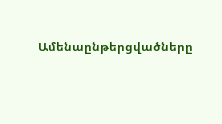Ամենաընթերցվածները